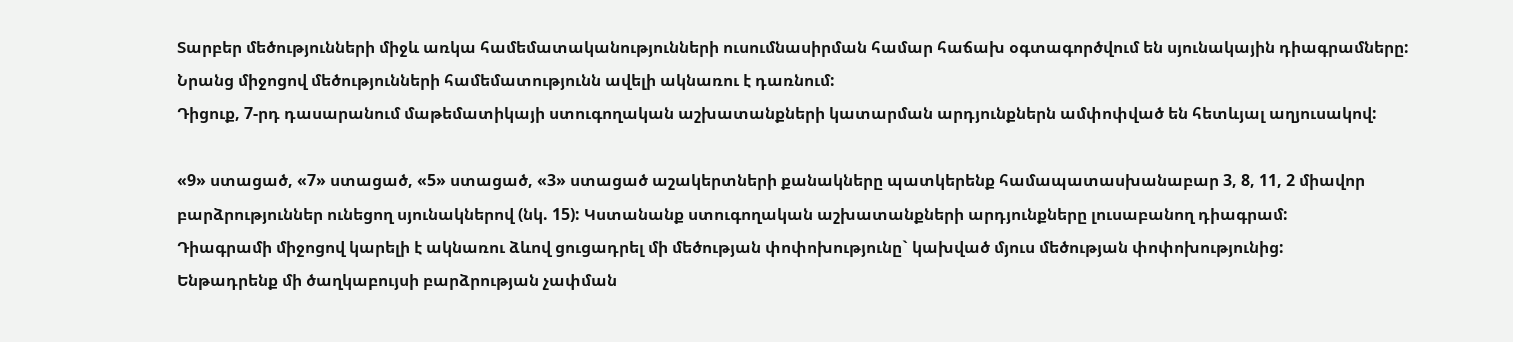Տարբեր մեծությունների միջև առկա համեմատականությունների ուսումնասիրման համար հաճախ օգտագործվում են սյունակային դիագրամները: Նրանց միջոցով մեծությունների համեմատությունն ավելի ակնառու է դառնում:
Դիցուք, 7-րդ դասարանում մաթեմատիկայի ստուգողական աշխատանքների կատարման արդյունքներն ամփոփված են հետևյալ աղյուսակով:

«9» ստացած, «7» ստացած, «5» ստացած, «3» ստացած աշակերտների քանակները պատկերենք համապատասխանաբար 3, 8, 11, 2 միավոր բարձրություններ ունեցող սյունակներով (նկ. 15): Կստանանք ստուգողական աշխատանքների արդյունքները լուսաբանող դիագրամ:
Դիագրամի միջոցով կարելի է ակնառու ձևով ցուցադրել մի մեծության փոփոխությունը` կախված մյուս մեծության փոփոխությունից:
Ենթադրենք մի ծաղկաբույսի բարձրության չափման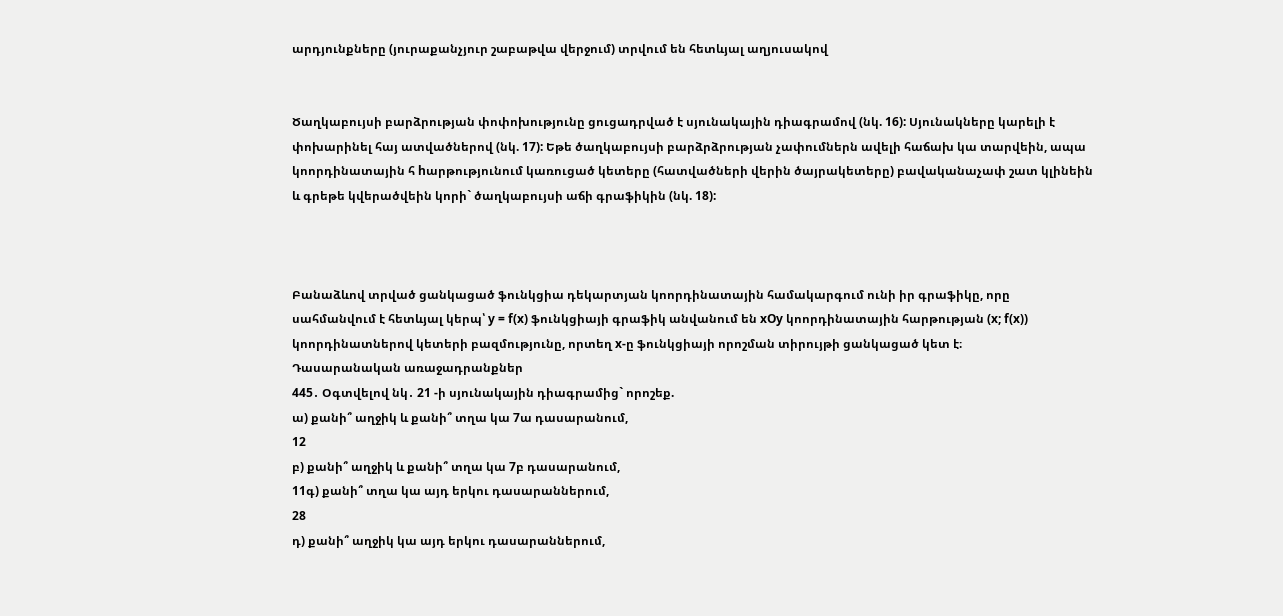արդյունքները (յուրաքանչյուր շաբաթվա վերջում) տրվում են հետևյալ աղյուսակով


Ծաղկաբույսի բարձրության փոփոխությունը ցուցադրված է սյունակային դիագրամով (նկ. 16): Սյունակները կարելի է փոխարինել հայ ատվածներով (նկ. 17): Եթե ծաղկաբույսի բարձրձրության չափումներն ավելի հաճախ կա տարվեին, ապա կոորդինատային հ hարթությունում կառուցած կետերը (հատվածների վերին ծայրակետերը) բավականաչափ շատ կլինեին և գրեթե կվերածվեին կորի` ծաղկաբույսի աճի գրաֆիկին (նկ. 18):



Բանաձևով տրված ցանկացած ֆունկցիա դեկարտյան կոորդինատային համակարգում ունի իր գրաֆիկը, որը սահմանվում է հետևյալ կերպ՝ y = f(x) ֆունկցիայի գրաֆիկ անվանում են xOy կոորդինատային հարթության (x; f(x)) կոորդինատներով կետերի բազմությունը, որտեղ x-ը ֆունկցիայի որոշման տիրույթի ցանկացած կետ է։
Դասարանական առաջադրանքներ
445․ Օգտվելով նկ․ 21 -ի սյունակային դիագրամից` որոշեք.
ա) քանի՞ աղջիկ և քանի՞ տղա կա 7ա դասարանում,
12
բ) քանի՞ աղջիկ և քանի՞ տղա կա 7բ դասարանում,
11գ) քանի՞ տղա կա այդ երկու դասարաններում,
28
դ) քանի՞ աղջիկ կա այդ երկու դասարաններում,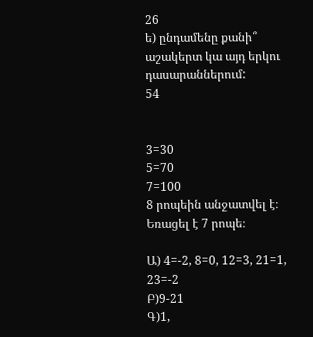26
ե) ընդամենը քանի՞ աշակերտ կա այդ երկու դասարաններում:
54


3=30
5=70
7=100
8 րոպեին անջատվել է։
Եռացել է 7 րոպե։

Ա) 4=-2, 8=0, 12=3, 21=1, 23=-2
Բ)9-21
Գ)1,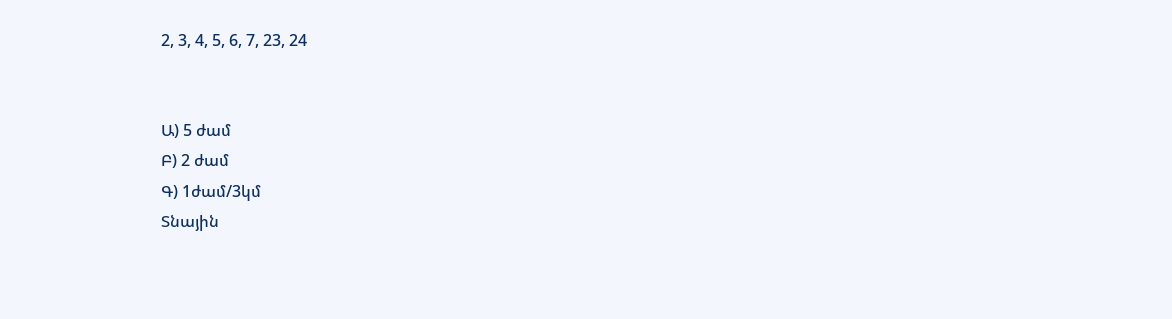2, 3, 4, 5, 6, 7, 23, 24


Ա) 5 ժամ
Բ) 2 ժամ
Գ) 1ժամ/3կմ
Տնային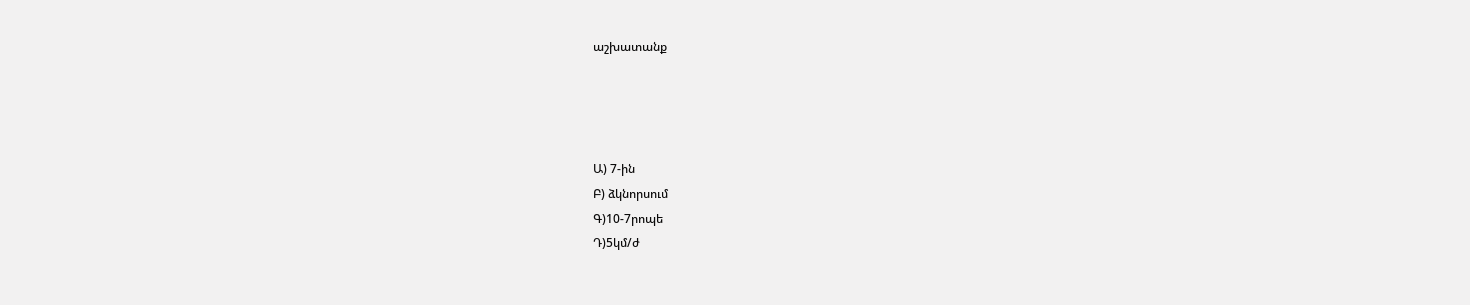աշխատանք




Ա) 7-ին
Բ) ձկնորսում
Գ)10-7րոպե
Դ)5կմ/ժ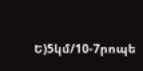Ե)5կմ/10-7րոպե